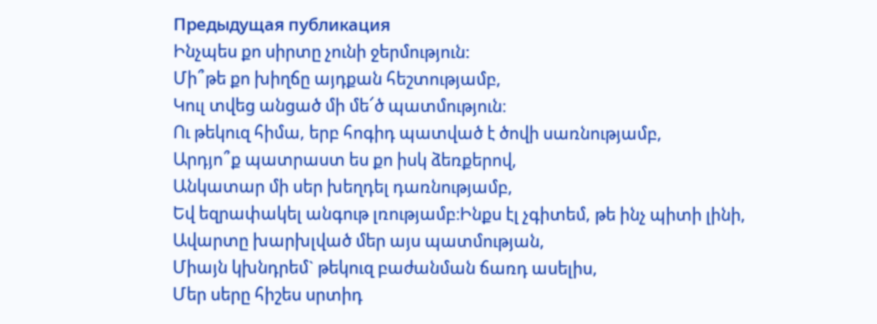Предыдущая публикация
Ինչպես քո սիրտը չունի ջերմություն:
Մի՞թե քո խիղճը այդքան հեշտությամբ,
Կուլ տվեց անցած մի մե՜ծ պատմություն։
Ու թեկուզ հիմա, երբ հոգիդ պատված է ծովի սառնությամբ,
Արդյո՞ք պատրաստ ես քո իսկ ձեռքերով,
Անկատար մի սեր խեղդել դառնությամբ,
Եվ եզրափակել անգութ լռությամբ։Ինքս էլ չգիտեմ, թե ինչ պիտի լինի,
Ավարտը խարխլված մեր այս պատմության,
Միայն կխնդրեմ` թեկուզ բաժանման ճառդ ասելիս,
Մեր սերը հիշես սրտիդ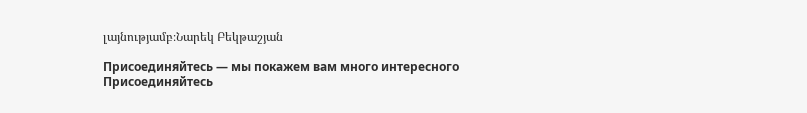լայնությամբ։Նարեկ Բեկթաշյան

Присоединяйтесь — мы покажем вам много интересного
Присоединяйтесь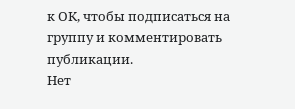к ОК, чтобы подписаться на группу и комментировать публикации.
Нет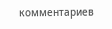комментариев